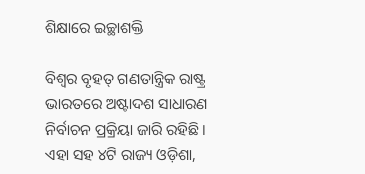ଶିକ୍ଷାରେ ଇଚ୍ଛାଶକ୍ତି

ବିଶ୍ୱର ବୃହତ୍‌ ଗଣତାନ୍ତ୍ରିକ ରାଷ୍ଟ୍ର ଭାରତରେ ଅଷ୍ଟାଦଶ ସାଧାରଣ ନିର୍ବାଚନ ପ୍ରକ୍ରିୟା ଜାରି ରହିଛି। ଏହା ସହ ୪ଟି ରାଜ୍ୟ ଓଡ଼ିଶା,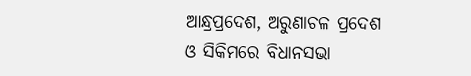ଆନ୍ଧ୍ରପ୍ରଦେଶ, ଅରୁଣାଚଳ ପ୍ରଦେଶ ଓ ସିକିମରେ ବିଧାନସଭା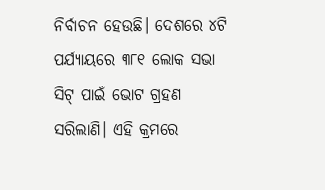ନିର୍ବାଚନ ହେଉଛି। ଦେଶରେ ୪ଟି ପର୍ଯ୍ୟାୟରେ ୩୮୧ ଲୋକ ସଭା ସିଟ୍‌ ପାଇଁ ଭୋଟ ଗ୍ରହଣ ସରିଲାଣି। ଏହି କ୍ରମରେ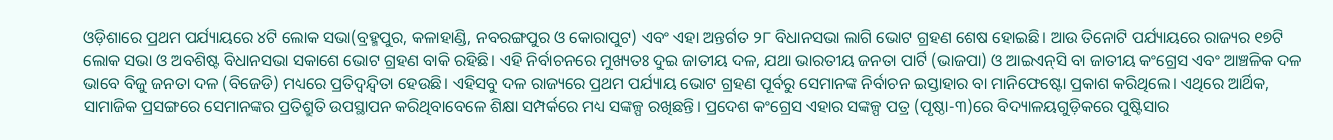ଓଡ଼ିଶାରେ ପ୍ରଥମ ପର୍ଯ୍ୟାୟରେ ୪ଟି ଲୋକ ସଭା(ବ୍ରହ୍ମପୁର, କଳାହାଣ୍ଡି, ନବରଙ୍ଗପୁର ଓ କୋରାପୁଟ) ଏବଂ ଏହା ଅନ୍ତର୍ଗତ ୨୮ ବିଧାନସଭା ଲାଗି ଭୋଟ ଗ୍ରହଣ ଶେଷ ହୋଇଛି। ଆଉ ତିନୋଟି ପର୍ଯ୍ୟାୟରେ ରାଜ୍ୟର ୧୭ଟି ଲୋକ ସଭା ଓ ଅବଶିଷ୍ଟ ବିଧାନସଭା ସକାଶେ ଭୋଟ ଗ୍ରହଣ ବାକି ରହିଛି। ଏହି ନିର୍ବାଚନରେ ମୁଖ୍ୟତଃ ଦୁଇ ଜାତୀୟ ଦଳ, ଯଥା ଭାରତୀୟ ଜନତା ପାର୍ଟି (ଭାଜପା) ଓ ଆଇଏନ୍‌ସି ବା ଜାତୀୟ କଂଗ୍ରେସ ଏବଂ ଆଞ୍ଚଳିକ ଦଳ ଭାବେ ବିଜୁ ଜନତା ଦଳ (ବିଜେଡି) ମଧ୍ୟରେ ପ୍ରତିଦ୍ୱନ୍ଦ୍ୱିତା ହେଉଛି। ଏହିସବୁ ଦଳ ରାଜ୍ୟରେ ପ୍ରଥମ ପର୍ଯ୍ୟାୟ ଭୋଟ ଗ୍ରହଣ ପୂର୍ବରୁ ସେମାନଙ୍କ ନିର୍ବାଚନ ଇସ୍ତାହାର ବା ମାନିଫେଷ୍ଟୋ ପ୍ରକାଶ କରିଥିଲେ। ଏଥିରେ ଆର୍ଥିକ, ସାମାଜିକ ପ୍ରସଙ୍ଗରେ ସେମାନଙ୍କର ପ୍ରତିଶ୍ରୁତି ଉପସ୍ଥାପନ କରିଥିବାବେଳେ ଶିକ୍ଷା ସମ୍ପର୍କରେ ମଧ୍ୟ ସଙ୍କଳ୍ପ ରଖିଛନ୍ତି। ପ୍ରଦେଶ କଂଗ୍ରେସ ଏହାର ସଙ୍କଳ୍ପ ପତ୍ର (ପୃଷ୍ଠା-୩)ରେ ବିଦ୍ୟାଳୟଗୁଡ଼ିକରେ ପୁଷ୍ଟିସାର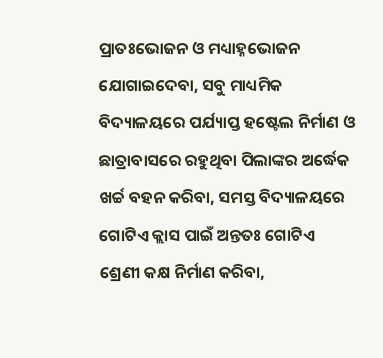ପ୍ରାତଃଭୋଜନ ଓ ମଧ୍ୟାହ୍ନଭୋଜନ ଯୋଗାଇଦେବା, ସବୁ ମାଧ୍ୟମିକ ବିଦ୍ୟାଳୟରେ ପର୍ଯ୍ୟାପ୍ତ ହଷ୍ଟେଲ ନିର୍ମାଣ ଓ ଛାତ୍ରାବାସରେ ରହୁଥିବା ପିଲାଙ୍କର ଅର୍ଦ୍ଧେକ ଖର୍ଚ୍ଚ ବହନ କରିବା, ସମସ୍ତ ବିଦ୍ୟାଳୟରେ ଗୋଟିଏ କ୍ଲାସ ପାଇଁ ଅନ୍ତତଃ ଗୋଟିଏ ଶ୍ରେଣୀ କକ୍ଷ ନିର୍ମାଣ କରିବା,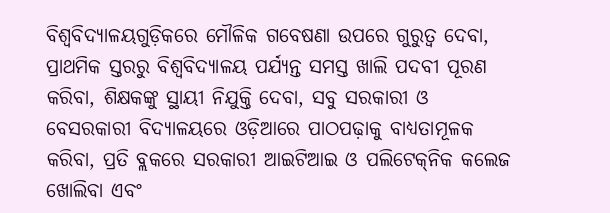ବିଶ୍ୱବିଦ୍ୟାଳୟଗୁଡ଼ିକରେ ମୌଳିକ ଗବେଷଣା ଉପରେ ଗୁରୁତ୍ୱ ଦେବା, ପ୍ରାଥମିକ ସ୍ତରରୁ ବିଶ୍ୱବିଦ୍ୟାଳୟ ପର୍ଯ୍ୟନ୍ତ ସମସ୍ତ ଖାଲି ପଦବୀ ପୂରଣ କରିବା, ଶିକ୍ଷକଙ୍କୁ ସ୍ଥାୟୀ ନିଯୁକ୍ତି ଦେବା, ସବୁ ସରକାରୀ ଓ ବେସରକାରୀ ବିଦ୍ୟାଳୟରେ ଓଡ଼ିଆରେ ପାଠପଢ଼ାକୁ ବାଧ୍ୟତାମୂଳକ କରିବା, ପ୍ରତି ବ୍ଲକରେ ସରକାରୀ ଆଇଟିଆଇ ଓ ପଲିଟେକ୍‌ନିକ କଲେଜ ଖୋଲିବା ଏବଂ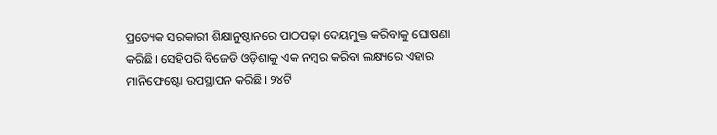ପ୍ରତ୍ୟେକ ସରକାରୀ ଶିକ୍ଷାନୁଷ୍ଠାନରେ ପାଠପଢ଼ା ଦେୟମୁକ୍ତ କରିବାକୁ ଘୋଷଣା କରିଛି। ସେହିପରି ବିଜେଡି ଓଡ଼ିଶାକୁ ଏକ ନମ୍ବର କରିବା ଲକ୍ଷ୍ୟରେ ଏହାର ମାନିଫେଷ୍ଟୋ ଉପସ୍ଥାପନ କରିଛି। ୨୪ଟି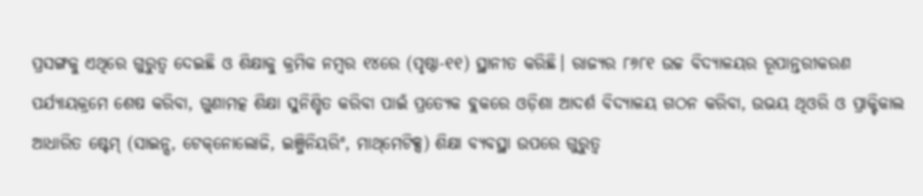ପ୍ରସଙ୍ଗକୁ ଏଥିରେ ଗୁରୁତ୍ୱ ଦେଇଛି ଓ ଶିକ୍ଷାକୁ କ୍ରମିକ ନମ୍ବର ୧୪ରେ (ପୃଷ୍ଠା-୧୧) ସ୍ଥାନୀତ କରିଛି। ରାଜ୍ୟର ୮୬୮୧ ଉଚ୍ଚ ବିଦ୍ୟାଳୟର ରୂପାନ୍ତରୀକରଣ ପର୍ଯ୍ୟାୟକ୍ରମେ ଶେଷ କରିବା, ଗୁଣାମତ୍କ ଶିକ୍ଷା ସୁନିଶ୍ଚିତ କରିବା ପାଇଁ ପ୍ରତ୍ୟେକ ବ୍ଲକରେ ଓଡ଼ିଶା ଆଦର୍ଶ ବିଦ୍ୟାଳୟ ଗଠନ କରିବା, ଉଭୟ ଥିଓରି ଓ ପ୍ରାକ୍ଟିକାଲ ଆଧାରିତ ଷ୍ଟେମ୍‌ (ସାଇନ୍ସ, ଟେକ୍‌ନୋଲୋଜି, ଇଞ୍ଜିନିୟରିଂ, ମାଥ୍‌ମେଟିକ୍ସ) ଶିକ୍ଷା ବ୍ୟବସ୍ଥା ଉପରେ ଗୁରୁତ୍ୱ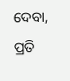ଦେବା, ପ୍ରତି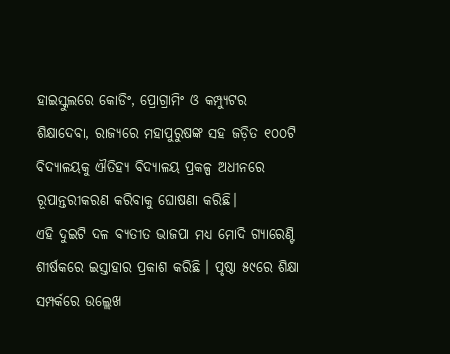ହାଇସ୍କୁଲରେ କୋଡିଂ, ପ୍ରୋଗ୍ରାମିଂ ଓ କମ୍ପ୍ୟୁଟର ଶିକ୍ଷାଦେବା, ରାଜ୍ୟରେ ମହାପୁରୁଷଙ୍କ ସହ ଜଡ଼ିତ ୧୦୦ଟି ବିଦ୍ୟାଳୟକୁ ଐତିହ୍ୟ ବିଦ୍ୟାଳୟ ପ୍ରକଳ୍ପ ଅଧୀନରେ ରୂପାନ୍ତରୀକରଣ କରିବାକୁ ଘୋଷଣା କରିଛି।
ଏହି ଦୁଇଟି ଦଳ ବ୍ୟତୀତ ଭାଜପା ମଧ୍ୟ ମୋଦି ଗ୍ୟାରେଣ୍ଟି ଶୀର୍ଷକରେ ଇସ୍ତାହାର ପ୍ରକାଶ କରିଛି । ପୃଷ୍ଠା ୫୯ରେ ଶିକ୍ଷା ସମ୍ପର୍କରେ ଉଲ୍ଲେଖ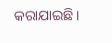କରାଯାଇଛି।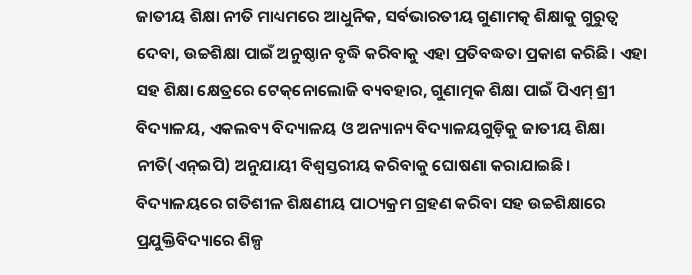ଜାତୀୟ ଶିକ୍ଷା ନୀତି ମାଧ୍ୟମରେ ଆଧୁନିକ, ସର୍ବଭାରତୀୟ ଗୁଣାମତ୍କ ଶିକ୍ଷାକୁ ଗୁରୁତ୍ୱ ଦେବା, ଉଚ୍ଚଶିକ୍ଷା ପାଇଁ ଅନୁଷ୍ଠାନ ବୃଦ୍ଧି କରିବାକୁ ଏହା ପ୍ରତିବଦ୍ଧତା ପ୍ରକାଶ କରିଛି। ଏହା ସହ ଶିକ୍ଷା କ୍ଷେତ୍ରରେ ଟେକ୍‌ନୋଲୋଜି ବ୍ୟବହାର, ଗୁଣାତ୍ମକ ଶିକ୍ଷା ପାଇଁ ପିଏମ୍‌ ଶ୍ରୀ ବିଦ୍ୟାଳୟ, ଏକଲବ୍ୟ ବିଦ୍ୟାଳୟ ଓ ଅନ୍ୟାନ୍ୟ ବିଦ୍ୟାଳୟଗୁଡ଼ିକୁ ଜାତୀୟ ଶିକ୍ଷା ନୀତି(ଏନ୍‌ଇପି) ଅନୁଯାୟୀ ବିଶ୍ୱସ୍ତରୀୟ କରିବାକୁ ଘୋଷଣା କରାଯାଇଛି। ବିଦ୍ୟାଳୟରେ ଗତିଶୀଳ ଶିକ୍ଷଣୀୟ ପାଠ୍ୟକ୍ରମ ଗ୍ରହଣ କରିବା ସହ ଉଚ୍ଚଶିକ୍ଷାରେ ପ୍ରଯୁକ୍ତିବିଦ୍ୟାରେ ଶିଳ୍ପ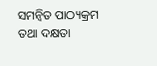ସମନ୍ବିତ ପାଠ୍ୟକ୍ରମ ତଥା ଦକ୍ଷତା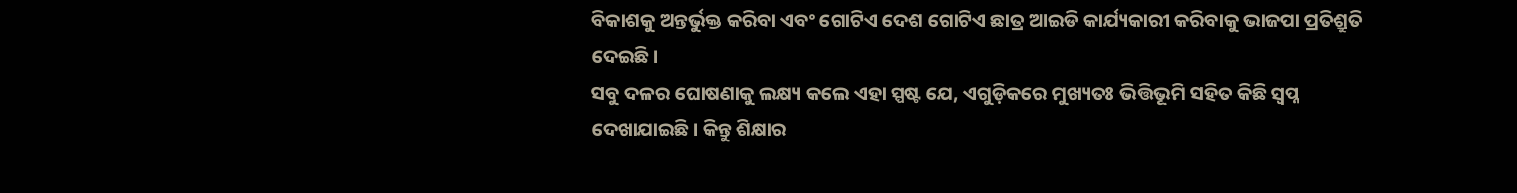ବିକାଶକୁ ଅନ୍ତର୍ଭୁକ୍ତ କରିବା ଏବଂ ଗୋଟିଏ ଦେଶ ଗୋଟିଏ ଛାତ୍ର ଆଇଡି କାର୍ଯ୍ୟକାରୀ କରିବାକୁ ଭାଜପା ପ୍ରତିଶ୍ରୁତି ଦେଇଛି।
ସବୁ ଦଳର ଘୋଷଣାକୁ ଲକ୍ଷ୍ୟ କଲେ ଏହା ସ୍ପଷ୍ଟ ଯେ, ଏଗୁଡ଼ିକରେ ମୁଖ୍ୟତଃ ଭିତ୍ତିଭୂମି ସହିତ କିଛି ସ୍ବପ୍ନ ଦେଖାଯାଇଛି। କିନ୍ତୁ ଶିକ୍ଷାର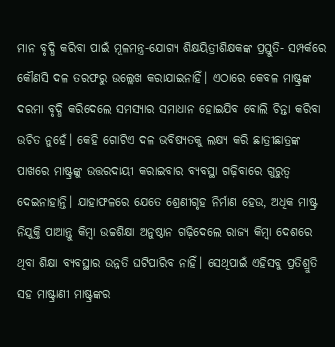ମାନ ବୃଦ୍ଧି କରିବା ପାଇଁ ମୂଳମନ୍ତ୍ର-ଯୋଗ୍ୟ ଶିକ୍ଷୟିତ୍ରୀଶିକ୍ଷକଙ୍କ ପ୍ରସ୍ତୁତି- ସମ୍ପର୍କରେ କୌଣସି ଦଳ ତରଫରୁ ଉଲ୍ଲେଖ କରାଯାଇନାହିଁ। ଏଠାରେ କେବଳ ମାଷ୍ଟ୍ରଙ୍କ ଦରମା ବୃଦ୍ଧି କରିଦେଲେ ସମସ୍ୟାର ସମାଧାନ ହୋଇଯିବ ବୋଲି ଚିନ୍ତା କରିବା ଉଚିତ ନୁହେଁ। କେହି ଗୋଟିଏ ଦଳ ଭବିଷ୍ୟତକୁ ଲକ୍ଷ୍ୟ କରି ଛାତ୍ରୀଛାତ୍ରଙ୍କ ପାଖରେ ମାଷ୍ଟ୍ରଙ୍କୁ ଉତ୍ତରଦାୟୀ କରାଇବାର ବ୍ୟବସ୍ଥା ଗଢ଼ିବାରେ ଗୁରୁତ୍ୱ ଦେଇନାହାନ୍ତି। ଯାହାଫଳରେ ଯେତେ ଶ୍ରେଣୀଗୃହ ନିର୍ମାଣ ହେଉ, ଅଧିକ ମାଷ୍ଟ୍ର ନିଯୁକ୍ତି ପାଆନ୍ତୁ କିମ୍ବା ଉଚ୍ଚଶିକ୍ଷା ଅନୁଷ୍ଠାନ ଗଢ଼ିଦେଲେ ରାଜ୍ୟ କିମ୍ବା ଦେଶରେ ଥିବା ଶିକ୍ଷା ବ୍ୟବସ୍ଥାର ଉନ୍ନତି ଘଟିପାରିବ ନାହିଁ। ସେଥିପାଇଁ ଏହିସବୁ ପ୍ରତିଶ୍ରୁତି ସହ ମାଷ୍ଟ୍ରାଣୀ ମାଷ୍ଟ୍ରଙ୍କର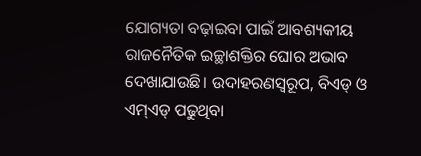ଯୋଗ୍ୟତା ବଢ଼ାଇବା ପାଇଁ ଆବଶ୍ୟକୀୟ ରାଜନୈତିକ ଇଚ୍ଛାଶକ୍ତିର ଘୋର ଅଭାବ ଦେଖାଯାଉଛି। ଉଦାହରଣସ୍ବରୂପ, ବିଏଡ୍‌ ଓ ଏମ୍‌ଏଡ୍‌ ପଢୁଥିବା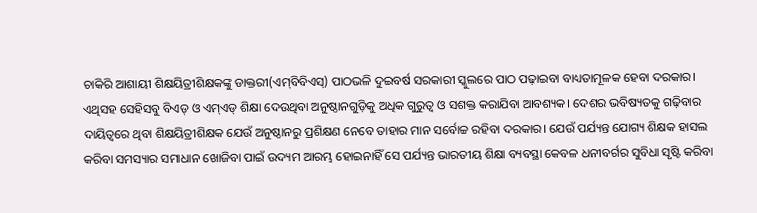ଚାକିରି ଆଶାୟୀ ଶିକ୍ଷୟିତ୍ରୀଶିକ୍ଷକଙ୍କୁ ଡାକ୍ତରୀ(ଏମ୍‌ବିବିଏସ୍‌) ପାଠଭଳି ଦୁଇବର୍ଷ ସରକାରୀ ସ୍କୁଲରେ ପାଠ ପଢ଼ାଇବା ବାଧ୍ୟତାମୂଳକ ହେବା ଦରକାର। ଏଥିସହ ସେହିସବୁ ବିଏଡ୍‌ ଓ ଏମ୍‌ଏଡ୍‌ ଶିକ୍ଷା ଦେଉଥିବା ଅନୁଷ୍ଠାନଗୁଡ଼ିକୁ ଅଧିକ ଗୁରୁତ୍ୱ ଓ ସଶକ୍ତ କରାଯିବା ଆବଶ୍ୟକ। ଦେଶର ଭବିଷ୍ୟତକୁ ଗଢ଼ିବାର ଦାୟିତ୍ୱରେ ଥିବା ଶିକ୍ଷୟିତ୍ରୀଶିକ୍ଷକ ଯେଉଁ ଅନୁଷ୍ଠାନରୁ ପ୍ରଶିକ୍ଷଣ ନେବେ ତାହାର ମାନ ସର୍ବୋଚ୍ଚ ରହିବା ଦରକାର। ଯେଉଁ ପର୍ଯ୍ୟନ୍ତ ଯୋଗ୍ୟ ଶିକ୍ଷକ ହାସଲ କରିବା ସମସ୍ୟାର ସମାଧାନ ଖୋଜିବା ପାଇଁ ଉଦ୍ୟମ ଆରମ୍ଭ ହୋଇନାହିଁ ସେ ପର୍ଯ୍ୟନ୍ତ ଭାରତୀୟ ଶିକ୍ଷା ବ୍ୟବସ୍ଥା କେବଳ ଧନୀବର୍ଗର ସୁବିଧା ସୃଷ୍ଟି କରିବା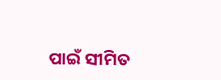ପାଇଁ ସୀମିତ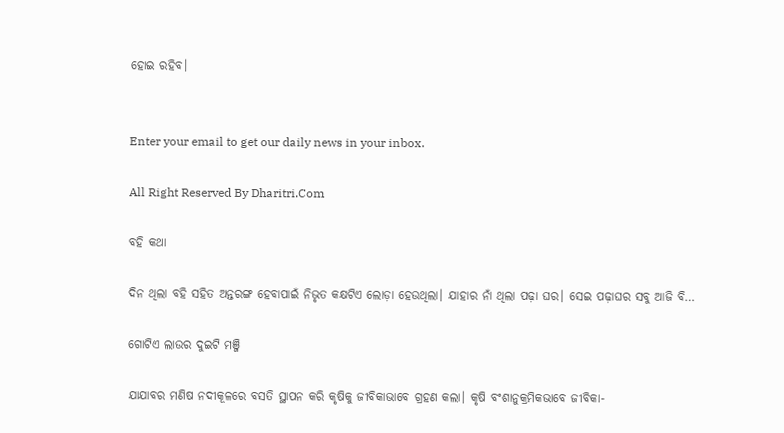ହୋଇ ରହିବ।


Enter your email to get our daily news in your inbox.

All Right Reserved By Dharitri.Com

ବହି କଥା

ଦିନ ଥିଲା ବହି ସହିତ ଅନ୍ତରଙ୍ଗ ହେବାପାଇଁ ନିଭୃତ କକ୍ଷଟିଏ ଲୋଡ଼ା ହେଉଥିଲା। ଯାହାର ନାଁ ଥିଲା ପଢ଼ା ଘର। ସେଇ ପଢ଼ାଘର ସବୁ ଆଜି ବି…

ଗୋଟିଏ ଲାଉର ଦୁଇଟି ମଞ୍ଜି

ଯାଯାବର ମଣିଷ ନଦୀକୂଳରେ ବସତି ସ୍ଥାପନ କରି କୃଷିକୁ ଜୀବିକାଭାବେ ଗ୍ରହଣ କଲା। କୃଷି ବଂଶାନୁକ୍ରମିକଭାବେ ଜୀବିକା-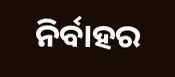ନିର୍ବାହର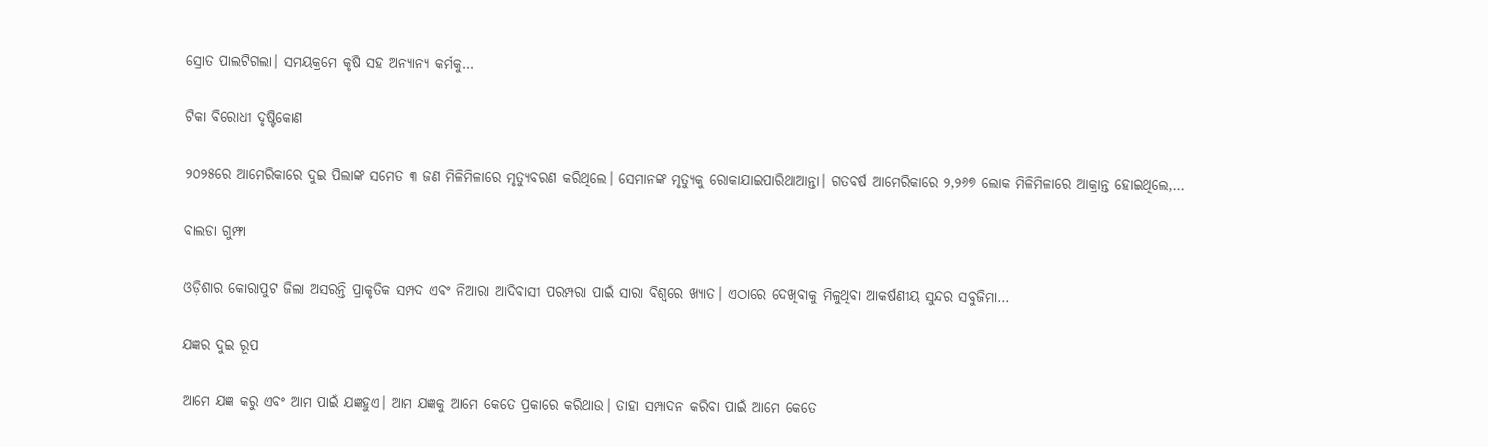ସ୍ରୋତ ପାଲଟିଗଲା। ସମୟକ୍ରମେ କୃଷି ସହ ଅନ୍ୟାନ୍ୟ କର୍ମକୁ…

ଟିକା ବିରୋଧୀ ଦୃଷ୍ଟିକୋଣ

୨୦୨୫ରେ ଆମେରିକାରେ ଦୁଇ ପିଲାଙ୍କ ସମେତ ୩ ଜଣ ମିଳିମିଳାରେ ମୃତ୍ୟୁବରଣ କରିଥିଲେ। ସେମାନଙ୍କ ମୃତ୍ୟୁକୁ ରୋକାଯାଇପାରିଥାଆନ୍ତା। ଗତବର୍ଷ ଆମେରିକାରେ ୨,୨୬୭ ଲୋକ ମିଳିମିଳାରେ ଆକ୍ରାନ୍ତ ହୋଇଥିଲେ,…

ବାଲଡା ଗୁମ୍ଫା

ଓଡ଼ିଶାର କୋରାପୁଟ ଜିଲା ଅସରନ୍ତି ପ୍ରାକୃତିକ ସମ୍ପଦ ଏବଂ ନିଆରା ଆଦିବାସୀ ପରମ୍ପରା ପାଇଁ ସାରା ବିଶ୍ବରେ ଖ୍ୟାତ। ଏଠାରେ ଦେଖିବାକୁ ମିଳୁଥିବା ଆକର୍ଷଣୀୟ ସୁନ୍ଦର ସବୁଜିମା…

ଯଜ୍ଞର ଦୁଇ ରୂପ

ଆମେ ଯଜ୍ଞ କରୁ ଏବଂ ଆମ ପାଇଁ ଯଜ୍ଞହୁଏ। ଆମ ଯଜ୍ଞକୁ ଆମେ କେତେ ପ୍ରକାରେ କରିଥାଉ। ତାହା ସମ୍ପାଦନ କରିବା ପାଇଁ ଆମେ କେତେ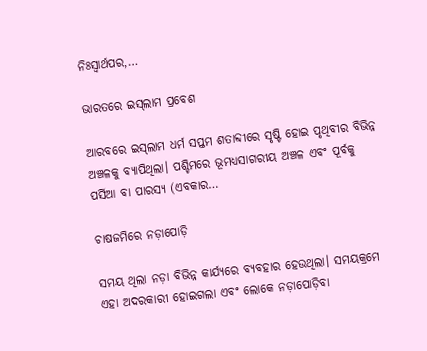ନିଃସ୍ବାର୍ଥପର,…

ଭାରତରେ ଇସ୍‌ଲାମ ପ୍ରବେଶ

ଆରବରେ ଇସ୍‌ଲାମ ଧର୍ମ ସପ୍ତମ ଶତାବ୍ଦୀରେ ସୃଷ୍ଟି ହୋଇ ପୃଥିବୀର ବିଭିନ୍ନ ଅଞ୍ଚଳକୁ ବ୍ୟାପିଥିଲା। ପଶ୍ଚିମରେ ଭୂମଧ୍ୟସାଗରୀୟ ଅଞ୍ଚଳ ଏବଂ ପୂର୍ବକୁ ପର୍ସିଆ ବା ପାରସ୍ୟ (ଏବକାର…

ଚାଷଜମିରେ ନଡ଼ାପୋଡ଼ି

ସମୟ ଥିଲା ନଡ଼ା ବିଭିନ୍ନ କାର୍ଯ୍ୟରେ ବ୍ୟବହାର ହେଉଥିଲା। ସମୟକ୍ରମେ ଏହା ଅଦରକାରୀ ହୋଇଗଲା ଏବଂ ଲୋକେ ନଡ଼ାପୋଡ଼ିବା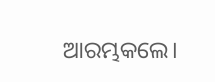ଆରମ୍ଭକଲେ।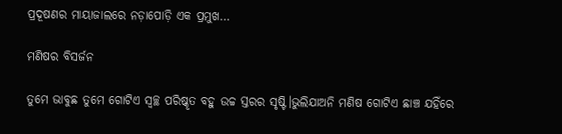ପ୍ରଦୂଷଣର ମାୟାଜାଲରେ ନଡ଼ାପୋଡ଼ି ଏକ ପ୍ରମୁଖ…

ମଣିଷର ବିସର୍ଜନ

ତୁମେ ଭାବୁଛ ତୁମେ ଗୋଟିଏ ସ୍ବଚ୍ଛ ପରିଷ୍କୃତ ବହୁ ଉଚ୍ଚ ସ୍ତରର ସୃଷ୍ଟି।ଭୁଲିଯାଅନି ମଣିଷ ଗୋଟିଏ ଛାଞ୍ଚ ଯହିଁରେ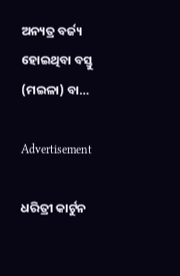ଅନ୍ୟତ୍ର ବର୍ଜ୍ୟ ହୋଇଥିବା ବସ୍ତୁ (ମଇଳା) ବା…

Advertisement

ଧରିତ୍ରୀ କାର୍ଟୁନ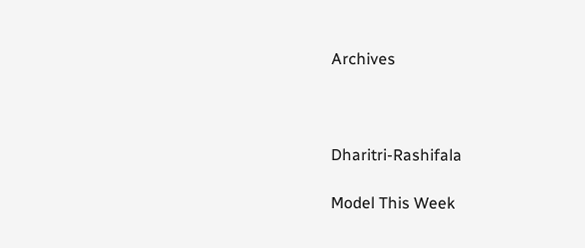Archives



Dharitri-Rashifala

Model This Week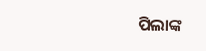ପିଲାଙ୍କ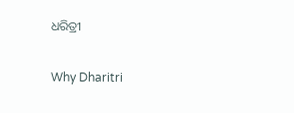ଧରିତ୍ରୀ

Why Dharitri